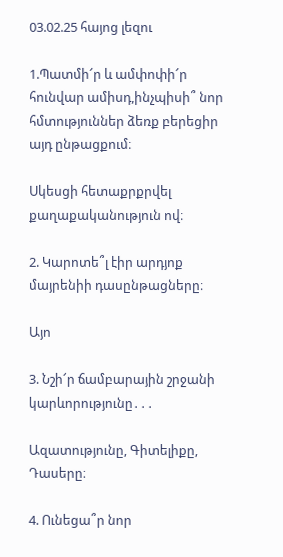03.02.25 հայոց լեզու

1.Պատմի՜ր և ամփոփի՜ր հունվար ամիսդ,ինչպիսի՞ նոր հմտություններ ձեռք բերեցիր այդ ընթացքում։

Սկեսցի հետաքրքրվել քաղաքականություն ով։

2. Կարոտե՞լ էիր արդյոք մայրենիի դասընթացները։

Այո

3. Նշի՜ր ճամբարային շրջանի կարևորությունը․․․

Ազատությունը, Գիտելիքը, Դասերը։

4. Ունեցա՞ր նոր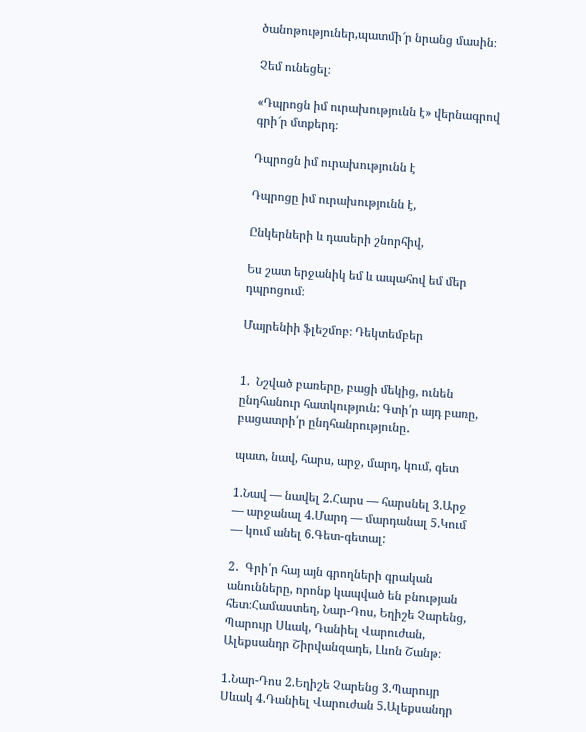ծանոթություներ,պատմի՜ր նրանց մասին։

Չեմ ունեցել։

«Դպրոցն իմ ուրախությունն է» վերնագրով գրի՜ր մտքերդ։

Դպրոցն իմ ուրախությունն է

Դպրոցը իմ ուրախությունն է,

Ընկերների և դասերի շնորհիվ,

Ես շատ երջանիկ եմ և ապահով եմ մեր դպրոցում։

Մայրենիի ֆլեշմոբ։ Դեկտեմբեր


1.  Նշված բառերը, բացի մեկից, ունեն ընդհանուր հատկություն: Գտի՛ր այդ բառը, բացատրի՛ր ընդհանրությունը․

պատ, նավ, հարս, արջ, մարդ, կում, գետ

1.Նավ — նավել 2.Հարս — հարսնել 3.Արջ — արջանալ 4.Մարդ — մարդանալ 5.Կում — կում անել 6.Գետ-գետալ:

2․  Գրի՛ր հայ այն գրողների գրական անունները, որոնք կապված են բնության հետ։Համաստեղ, Նար-Դոս, Եղիշե Չարենց, Պարույր Սևակ, Դանիել Վարուժան, Ալեքսանդր Շիրվանզադե, Լևոն Շանթ։

1.Նար-Դոս 2.Եղիշե Չարենց 3.Պարույր Սևակ 4.Դանիել Վարուժան 5.Ալեքսանդր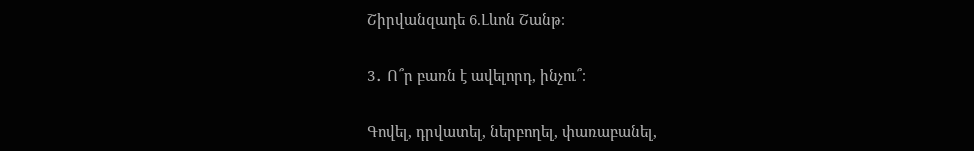Շիրվանզադե 6.Լևոն Շանթ։

3․ Ո՞ր բառն է ավելորդ, ինչու՞։

Գովել, դրվատել, ներբողել, փառաբանել,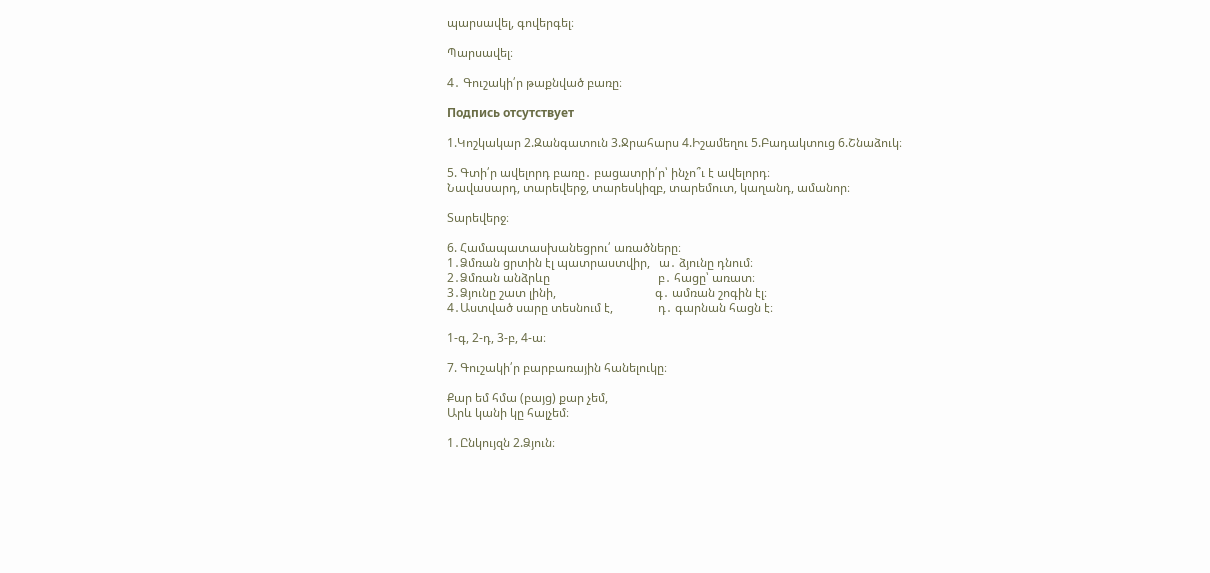պարսավել, գովերգել։

Պարսավել։

4․ Գուշակի՛ր թաքնված բառը։

Подпись отсутствует

1.Կոշկակար 2.Զանգատուն 3.Ջրահարս 4.Իշամեղու 5.Բադակտուց 6.Շնաձուկ։

5. Գտի՛ր ավելորդ բառը․ բացատրի՛ր՝ ինչո՞ւ է ավելորդ։
Նավասարդ, տարեվերջ, տարեսկիզբ, տարեմուտ, կաղանդ, ամանոր։

Տարեվերջ։

6. Համապատասխանեցրու՛ առածները։
1․Ձմռան ցրտին էլ պատրաստվիր,   ա․ ձյունը դնում։
2․Ձմռան անձրևը                                    բ․ հացը՝ առատ։
3․Ձյունը շատ լինի,                                 գ․ ամռան շոգին էլ։
4․Աստված սարը տեսնում է,               դ․ գարնան հացն է։

1-գ, 2-դ, 3-բ, 4-ա։

7. Գուշակի՛ր բարբառային հանելուկը։

Քար եմ հմա (բայց) քար չեմ,
Արև կանի կը հալչեմ։

1․Ընկույզն 2.Ձյուն։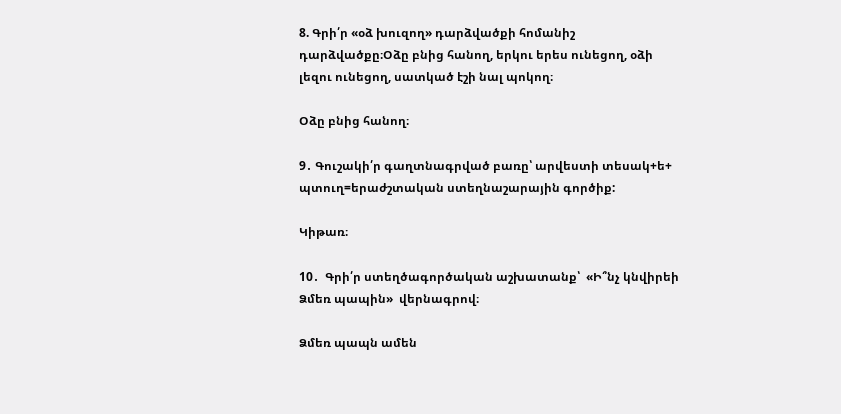8. Գրի՛ր «օձ խուզող» դարձվածքի հոմանիշ դարձվածքը։Օձը բնից հանող, երկու երես ունեցող, օձի լեզու ունեցող, սատկած էշի նալ պոկող։

Օձը բնից հանող։

9․ Գուշակի՛ր գաղտնագրված բառը՝ արվեստի տեսակ+ե+ պտուղ=երաժշտական ստեղնաշարային գործիք:

Կիթառ։

10․  Գրի՛ր ստեղծագործական աշխատանք՝  «Ի՞նչ կնվիրեի Ձմեռ պապին»  վերնագրով։

Ձմեռ պապն ամեն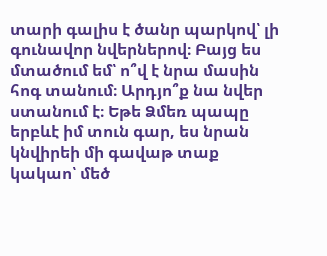տարի գալիս է ծանր պարկով՝ լի գունավոր նվերներով։ Բայց ես մտածում եմ՝ ո՞վ է նրա մասին հոգ տանում։ Արդյո՞ք նա նվեր ստանում է։ Եթե Ձմեռ պապը երբևէ իմ տուն գար, ես նրան կնվիրեի մի գավաթ տաք կակաո՝ մեծ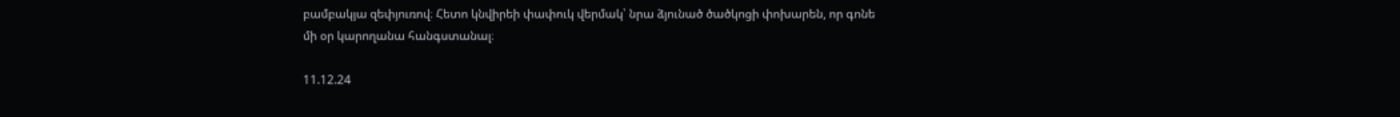բամբակյա զեփյուռով։ Հետո կնվիրեի փափուկ վերմակ՝ նրա ձյունած ծածկոցի փոխարեն, որ գոնե մի օր կարողանա հանգստանալ։

11.12.24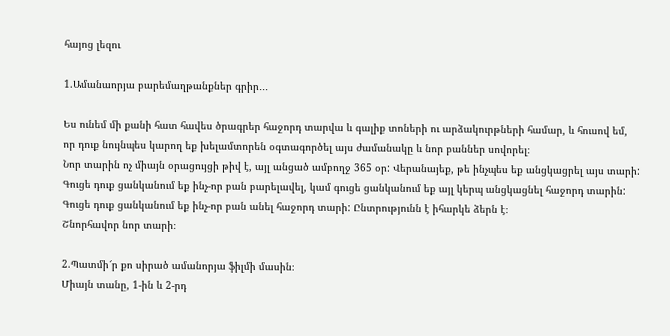հայոց լեզու

1.Ամանաորյա բարեմաղթանքներ գրիր․․․

Ես ունեմ մի քանի հատ հավես ծրագրեր հաջորդ տարվա և գալիք տոների ու արձակուրթների համար, և հուսով եմ, որ դուք նույնպես կարող եք խելամտորեն օգտագործել այս ժամանակը և նոր բաններ սովորել։
Նոր տարին ոչ միայն օրացույցի թիվ է, այլ անցած ամբողջ 365 օր: Վերանայեք, թե ինչպես եք անցկացրել այս տարի: Գուցե դուք ցանկանում եք ինչ-որ բան բարելավել, կամ գուցե ցանկանում եք այլ կերպ անցկացնել հաջորդ տարին: Գուցե դուք ցանկանում եք ինչ-որ բան անել հաջորդ տարի: Ընտրությունն է իհարկե ձերն է։
Շնորհավոր նոր տարի։

2.Պատմի՜ր քո սիրած ամանորյա ֆիլմի մասին։
Միայն տանը, 1-ին և 2-րդ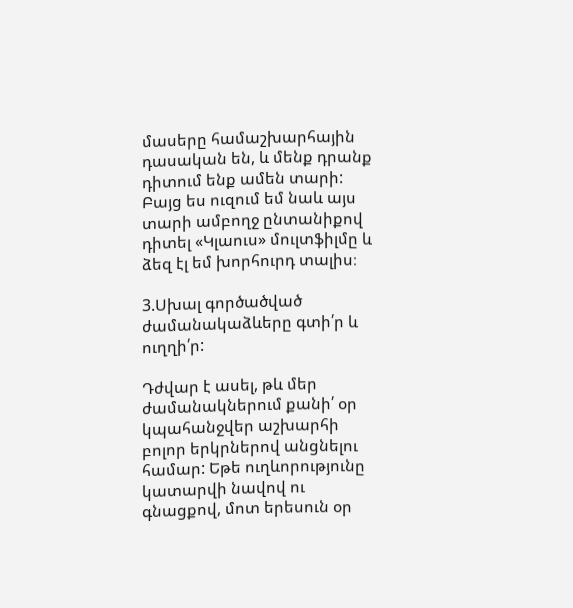մասերը համաշխարհային դասական են, և մենք դրանք դիտում ենք ամեն տարի: Բայց ես ուզում եմ նաև այս տարի ամբողջ ընտանիքով դիտել «Կլաուս» մուլտֆիլմը և ձեզ էլ եմ խորհուրդ տալիս։

3.Սխալ գործածված ժամանակաձևերը գտի՛ր և ուղղի՛ր:

Դժվար է ասել, թև մեր ժամանակներում քանի՛ օր կպահանջվեր աշխարհի բոլոր երկրներով անցնելու համար: Եթե ուղևորությունը կատարվի նավով ու գնացքով, մոտ երեսուն օր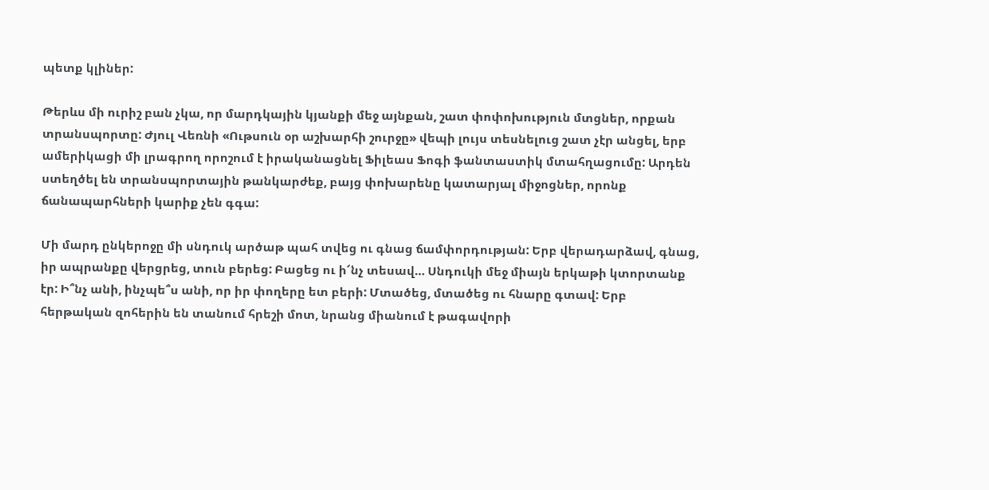պետք կլիներ:

Թերևս մի ուրիշ բան չկա, որ մարդկային կյանքի մեջ այնքան, շատ փոփոխություն մտցներ, որքան տրանսպորտը: Ժյուլ Վեռնի «Ութսուն օր աշխարհի շուրջը» վեպի լույս տեսնելուց շատ չէր անցել, երբ ամերիկացի մի լրագրող որոշում է իրականացնել Ֆիլեաս Ֆոգի ֆանտաստիկ մտահղացումը: Արդեն ստեղծել են տրանսպորտային թանկարժեք, բայց փոխարենը կատարյալ միջոցներ, որոնք ճանապարհների կարիք չեն գգա:

Մի մարդ ընկերոջը մի սնդուկ արծաթ պահ տվեց ու գնաց ճամփորդության: Երբ վերադարձավ, գնաց, իր ապրանքը վերցրեց, տուն բերեց: Բացեց ու ի՜նչ տեսավ… Սնդուկի մեջ միայն երկաթի կտորտանք էր: Ի՞նչ անի, ինչպե՞ս անի, որ իր փողերը ետ բերի: Մտածեց, մտածեց ու հնարը գտավ: Երբ հերթական զոհերին են տանում հրեշի մոտ, նրանց միանում է թագավորի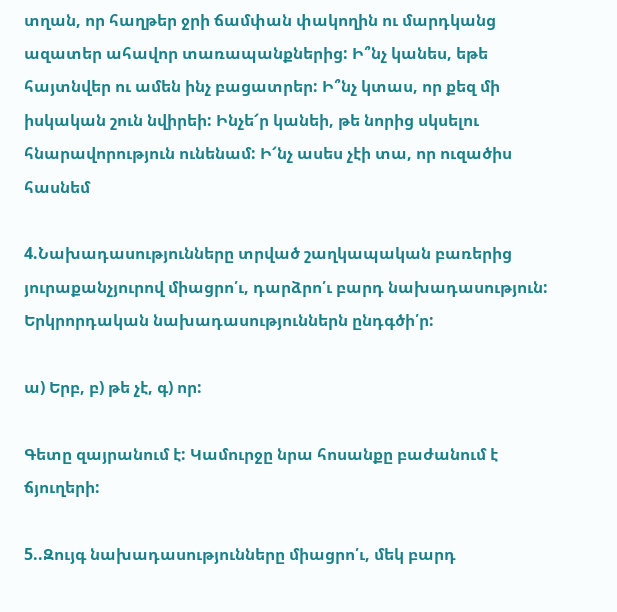տղան, որ հաղթեր ջրի ճամփան փակողին ու մարդկանց ազատեր ահավոր տառապանքներից: Ի՞նչ կանես, եթե հայտնվեր ու ամեն ինչ բացատրեր: Ի՞նչ կտաս, որ քեզ մի իսկական շուն նվիրեի: Ինչե՜ր կանեի, թե նորից սկսելու հնարավորություն ունենամ: Ի՜նչ ասես չէի տա, որ ուզածիս հասնեմ

4.Նախադասությունները տրված շաղկապական բառերից յուրաքանչյուրով միացրո՛ւ, դարձրո՛ւ բարդ նախադասություն: Երկրորդական նախադասություններն ընդգծի՛ր:

ա) Երբ, բ) թե չէ, գ) որ:

Գետը զայրանում է: Կամուրջը նրա հոսանքը բաժանում է ճյուղերի:

5..Զույգ նախադասությունները միացրո՛ւ, մեկ բարդ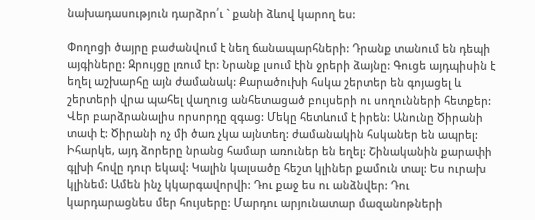նախադասություն դարձրո՛ւ ` քանի ձևով կարող ես:

Փողոցի ծայրը բաժանվում է նեղ ճանապարհների: Դրանք տանում են դեպի այգիները: Զրույցը լռում էր: Նրանք լսում էին ջրերի ձայնը: Գուցե այդպիսին է եղել աշխարհը այն ժամանակ: Քարածուխի հսկա շերտեր են գոյացել և շերտերի վրա պահել վաղուց անհետացած բույսերի ու սողունների հետքեր: Վեր բարձրանալիս որսորդը զգաց: Մեկը հետևում է իրեն: Անունը Ծիրանի տափ է: Ծիրանի ոչ մի ծառ չկա այնտեղ: ժամանակին հսկաներ են ապրել: Իհարկե, այդ ձորերը նրանց համար առուներ են եղել: Շինականին քարափի գլխի հովը դուր եկավ: Կալին կալսածը հեշտ կլիներ քամուն տալ: Ես ուրախ կլինեմ: Ամեն ինչ կկարգավորվի: Դու քաջ ես ու անձնվեր: Դու կարդարացնես մեր հույսերը: Մարդու արյունատար մազանոթների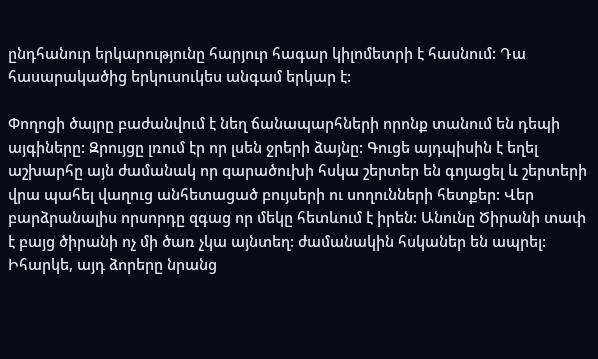ընդհանուր երկարությունը հարյուր հագար կիլոմետրի է հասնում: Դա հասարակածից երկուսուկես անգամ երկար է:

Փողոցի ծայրը բաժանվում է նեղ ճանապարհների որոնք տանում են դեպի այգիները: Զրույցը լռում էր որ լսեն ջրերի ձայնը: Գուցե այդպիսին է եղել աշխարհը այն ժամանակ որ qարածուխի հսկա շերտեր են գոյացել և շերտերի վրա պահել վաղուց անհետացած բույսերի ու սողունների հետքեր: Վեր բարձրանալիս որսորդը զգաց որ մեկը հետևում է իրեն: Անունը Ծիրանի տափ է բայց ծիրանի ոչ մի ծառ չկա այնտեղ: ժամանակին հսկաներ են ապրել: Իհարկե, այդ ձորերը նրանց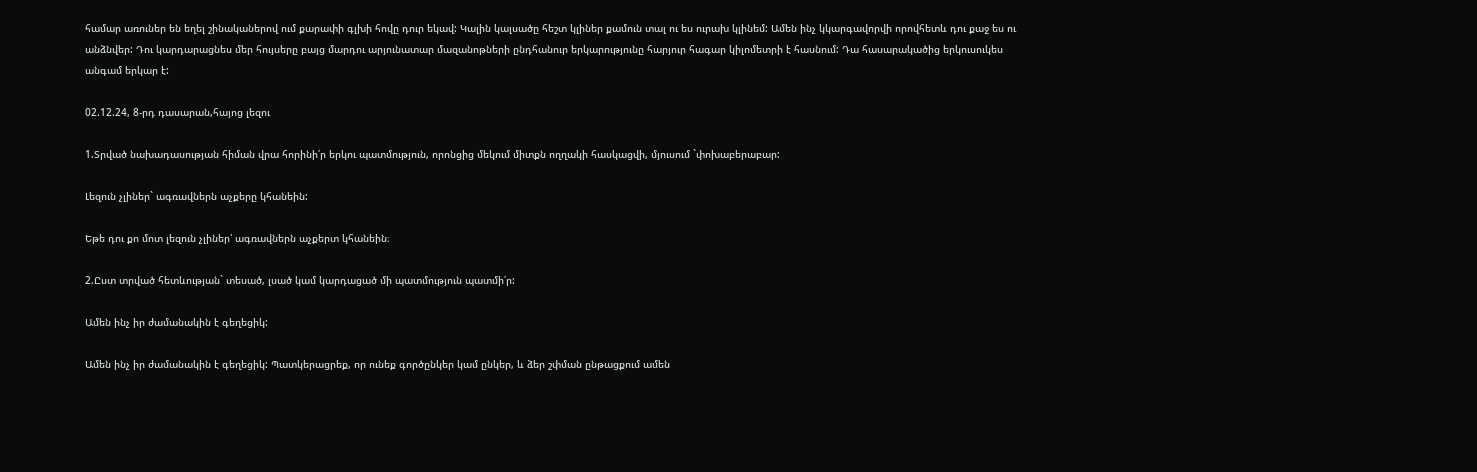համար առուներ են եղել շինականերով ում քարափի գլխի հովը դուր եկավ: Կալին կալսածը հեշտ կլիներ քամուն տալ ու ես ուրախ կլինեմ: Ամեն ինչ կկարգավորվի որովհետև դու քաջ ես ու անձնվեր: Դու կարդարացնես մեր հույսերը բայց մարդու արյունատար մազանոթների ընդհանուր երկարությունը հարյուր հագար կիլոմետրի է հասնում: Դա հասարակածից երկուսուկես անգամ երկար է:

02.12.24, 8-րդ դասարան,հայոց լեզու

1.Տրված նախադասության հիման վրա հորինի՛ր երկու պատմություն, որոնցից մեկում միտքն ողղակի հասկացվի, մյուսում `փոխաբերաբար:

Լեզուն չլիներ` ագռավներն աչքերը կհանեին:

Եթե դու քո մոտ լեզուն չլիներ՝ ագռավներն աչքերտ կհանեին։

2.Ըստ տրված հետևության` տեսած, լսած կամ կարդացած մի պատմություն պատմի՛ր:

Ամեն ինչ իր ժամանակին է գեղեցիկ:

Ամեն ինչ իր ժամանակին է գեղեցիկ: Պատկերացրեք, որ ունեք գործընկեր կամ ընկեր, և ձեր շփման ընթացքում ամեն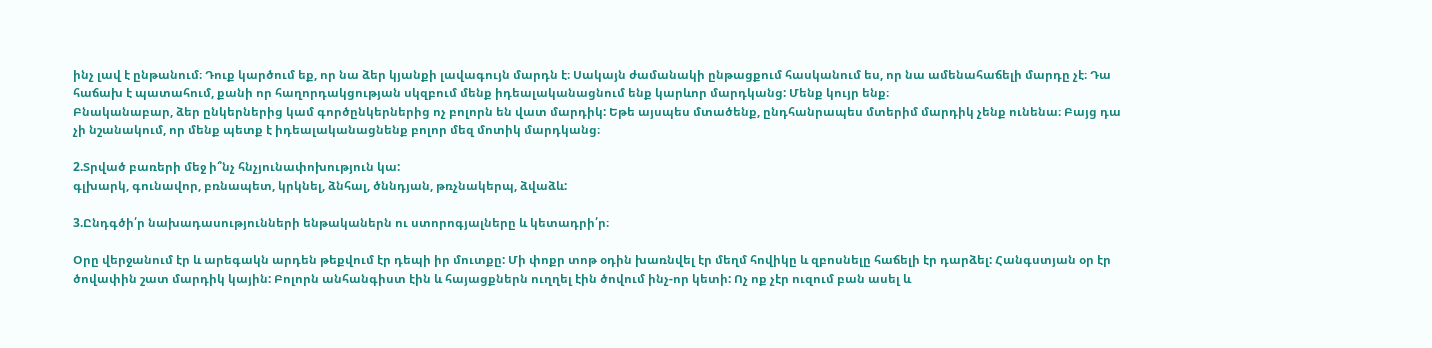ինչ լավ է ընթանում։ Դուք կարծում եք, որ նա ձեր կյանքի լավագույն մարդն է։ Սակայն ժամանակի ընթացքում հասկանում ես, որ նա ամենահաճելի մարդը չէ։ Դա հաճախ է պատահում, քանի որ հաղորդակցության սկզբում մենք իդեալականացնում ենք կարևոր մարդկանց: Մենք կույր ենք։
Բնականաբար, ձեր ընկերներից կամ գործընկերներից ոչ բոլորն են վատ մարդիկ: Եթե այսպես մտածենք, ընդհանրապես մտերիմ մարդիկ չենք ունենա։ Բայց դա չի նշանակում, որ մենք պետք է իդեալականացնենք բոլոր մեզ մոտիկ մարդկանց։

2.Տրված բառերի մեջ ի՞նչ հնչյունափոխություն կա:
գլխարկ, գունավոր, բռնապետ, կրկնել, ձնհալ, ծննդյան, թռչնակերպ, ձվաձև:

3.Ընդգծի՛ր նախադասությունների ենթականերն ու ստորոգյալները և կետադրի՛ր։

Օրը վերջանում էր և արեգակն արդեն թեքվում էր դեպի իր մուտքը: Մի փոքր տոթ օդին խառնվել էր մեղմ հովիկը և զբոսնելը հաճելի էր դարձել: Հանգստյան օր էր ծովափին շատ մարդիկ կային: Բոլորն անհանգիստ էին և հայացքներն ուղղել էին ծովում ինչ-որ կետի: Ոչ ոք չէր ուզում բան ասել և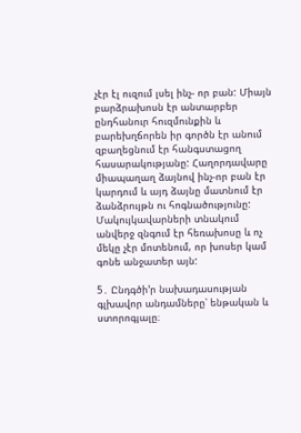չէր էլ ուզում լսել ինչ- որ բան: Միայն բարձրախոսն էր անտարբեր ընդհանուր հուզմունքին և բարեխղճորեն իր գործն էր անում զբաղեցնում էր հանգստացող հասարակությանը: Հաղորդավարը միապաղաղ ձայնով ինչ-որ բան էր կարդում և այդ ձայնը մատնում էր ձանձրույթն ու հոգնածությունը: Մակույկավարների տնակում անվերջ զնգում էր հեռախոսը և ոչ մեկը չէր մոտենում, որ խոսեր կամ գոնե անջատեր այն:

5․ Ընդգծի’ր նախադասության գլխավոր անդամները՝ ենթական և ստորոգյալը։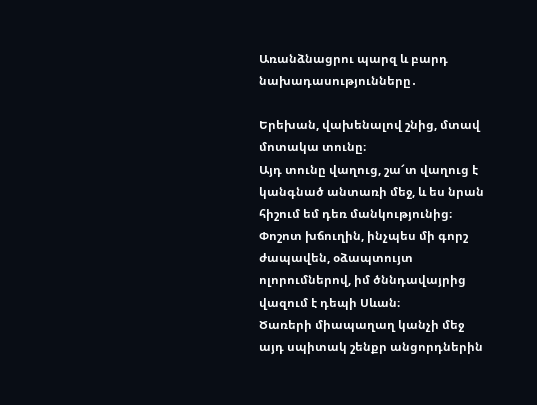Առանձնացրու պարզ և բարդ նախադասությունները․

Երեխան, վախենալով շնից, մտավ մոտակա տունը։
Այդ տունը վաղուց, շա՜տ վաղուց է կանգնած անտառի մեջ, և ես նրան հիշում եմ դեռ մանկությունից։
Փոշոտ խճուղին, ինչպես մի գորշ ժապավեն, օձապտույտ ոլորումներով, իմ ծննդավայրից վազում է դեպի Սևան։
Ծառերի միապաղաղ կանչի մեջ այդ սպիտակ շենքր անցորդներին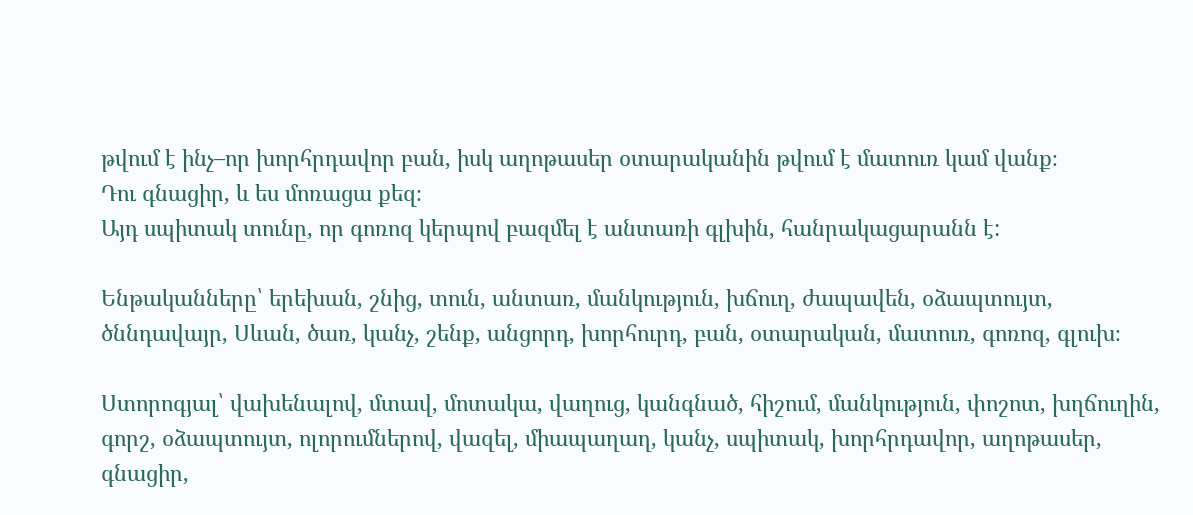թվում է ինչ–որ խորհրդավոր բան, իսկ աղոթասեր օտարականին թվում է մատուռ կամ վանք։
Դու գնացիր, և ես մոռացա քեզ։
Այդ սպիտակ տունը, որ գոռոզ կերպով բազմել է անտառի գլխին, հանրակացարանն է:

Ենթականները՝ երեխան, շնից, տուն, անտառ, մանկություն, խճուղ, ժապավեն, օձապտույտ, ծննդավայր, Սևան, ծառ, կանչ, շենք, անցորդ, խորհուրդ, բան, օտարական, մատուռ, գոռոզ, գլուխ։

Ստորոգյալ՝ վախենալով, մտավ, մոտակա, վաղուց, կանգնած, հիշում, մանկություն, փոշոտ, խղճուղին, գորշ, օձապտույտ, ոլորումներով, վազել, միապաղաղ, կանչ, սպիտակ, խորհրդավոր, աղոթասեր, գնացիր,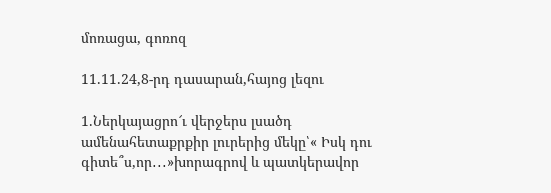մոռացա, գոռոզ

11.11.24,8-րդ դասարան,հայոց լեզու

1.Ներկայացրո՜ւ վերջերս լսածդ ամենահետաքրքիր լուրերից մեկը՝« Իսկ դու գիտե՞ս,որ․․․»խորագրով և պատկերավոր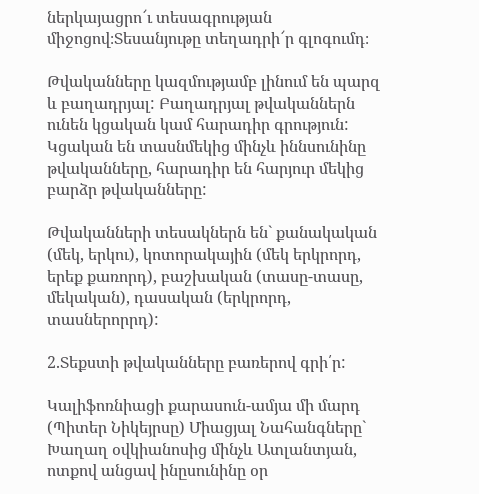ներկայացրո՜ւ տեսագրության միջոցով։Տեսանյութը տեղադրի՜ր գլոգումդ։

Թվականները կազմությամբ լինում են պարզ և բաղադրյալ: Բաղադրյալ թվականներն ունեն կցական կամ հարադիր գրություն: Կցական են տասնմեկից մինչև իննսունինը թվականները, հարադիր են հարյուր մեկից բարձր թվականները:

Թվականների տեսակներն են` քանակական (մեկ, երկու), կոտորակային (մեկ երկրորդ, երեք քառորդ), բաշխական (տասը-տասը, մեկական), դասական (երկրորդ, տասներորրդ):

2.Տեքստի թվականները բառերով գրի՛ր:

Կալիֆոռնիացի քարասուն-ամյա մի մարդ (Պիտեր Նիկեյրսը) Միացյալ Նահանգները` Խաղաղ օվկիանոսից մինչև Ատլանտյան, ոտքով անցավ ինըսունինը օր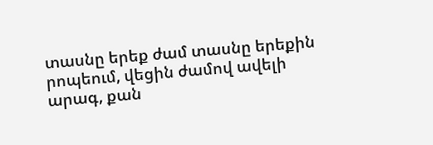տասնը երեք ժամ տասնը երեքին րոպեում, վեցին ժամով ավելի արագ, քան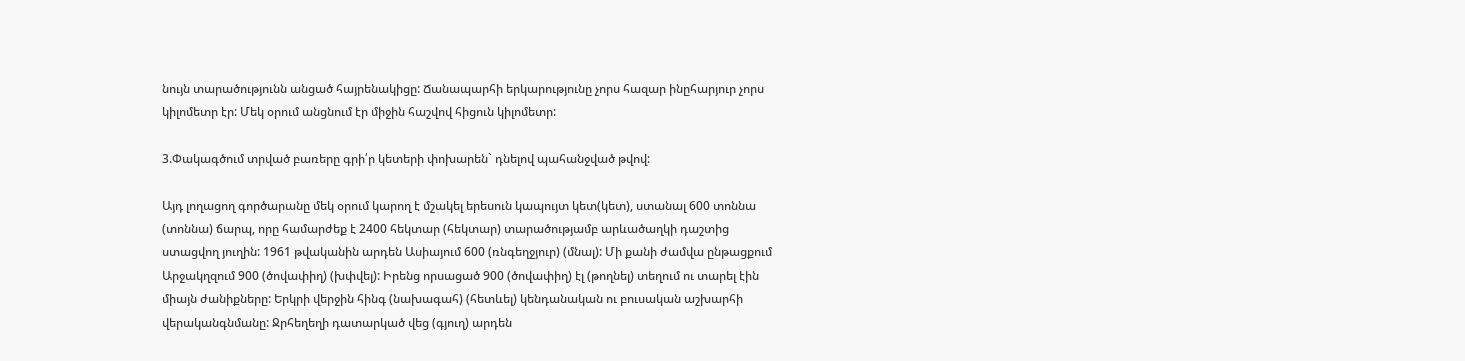նույն տարածությունն անցած հայրենակիցը: Ճանապարհի երկարությունը չորս հազար ինըհարյուր չորս կիլոմետր էր: Մեկ օրում անցնում էր միջին հաշվով հիցուն կիլոմետր:

3.Փակագծում տրված բառերը գրի՛ր կետերի փոխարեն` դնելով պահանջված թվով:

Այդ լողացող գործարանը մեկ օրում կարող է մշակել երեսուն կապույտ կետ(կետ), ստանալ 600 տոննա (տոննա) ճարպ, որը համարժեք է 2400 հեկտար (հեկտար) տարածությամբ արևածաղկի դաշտից ստացվող յուղին: 1961 թվականին արդեն Ասիայում 600 (ռնգեղջյուր) (մնալ): Մի քանի ժամվա ընթացքում Արջակղզում 900 (ծովափիղ) (խփվել): Իրենց որսացած 900 (ծովափիղ) էլ (թողնել) տեղում ու տարել էին միայն ժանիքները: Երկրի վերջին հինգ (նախագահ) (հետևել) կենդանական ու բուսական աշխարհի վերականգնմանը: Ջրհեղեղի դատարկած վեց (գյուղ) արդեն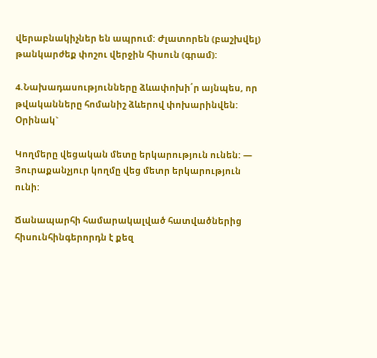վերաբնակիչներ են ապրում: Ժլատորեն (բաշխվել) թանկարժեք փոշու վերջին հիսուն (գրամ):

4.Նախադասությունները ձևափոխի՛ր այնպես, որ թվականները հոմանիշ ձևերով փոխարինվեն: Օրինակ`

Կողմերը վեցական մետը երկարություն ունեն: — Յուրաքանչյուր կողմը վեց մետր երկարություն ունի:

Ճանապարհի համարակալված հատվածներից հիսունհինգերորդն է քեզ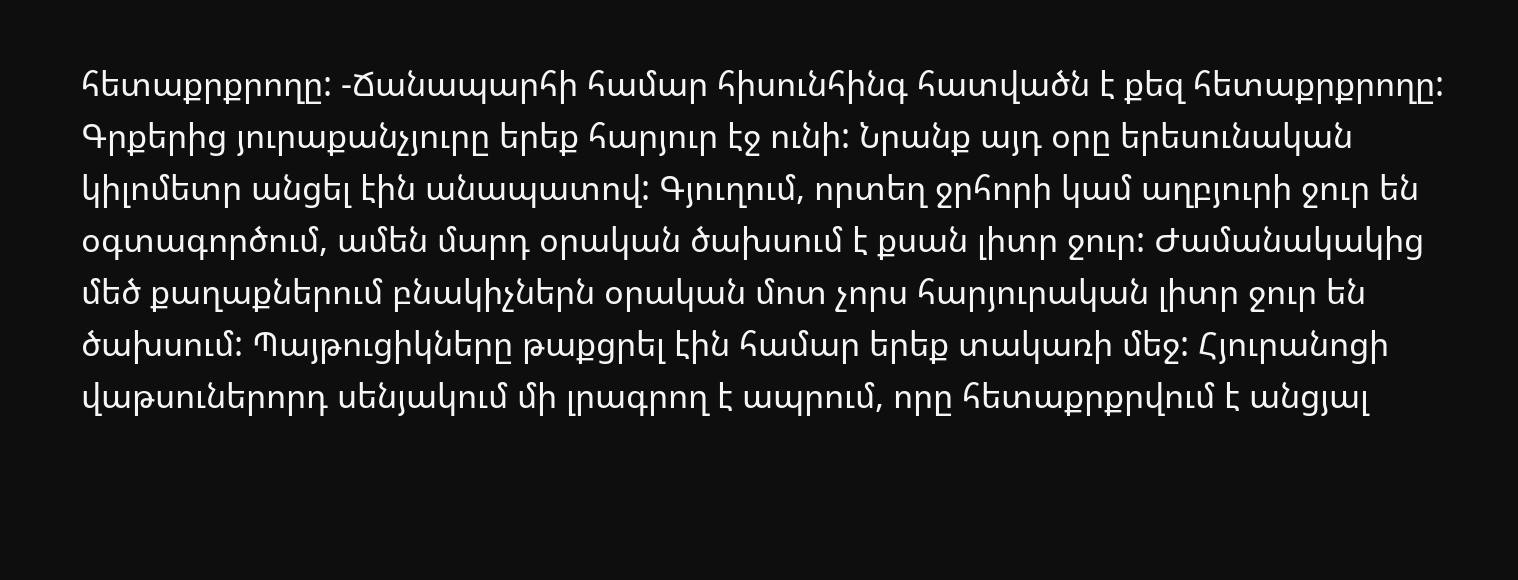հետաքրքրողը: -Ճանապարհի համար հիսունհինգ հատվածն է քեզ հետաքրքրողը: Գրքերից յուրաքանչյուրը երեք հարյուր էջ ունի: Նրանք այդ օրը երեսունական կիլոմետր անցել էին անապատով: Գյուղում, որտեղ ջրհորի կամ աղբյուրի ջուր են օգտագործում, ամեն մարդ օրական ծախսում է քսան լիտր ջուր: Ժամանակակից մեծ քաղաքներում բնակիչներն օրական մոտ չորս հարյուրական լիտր ջուր են ծախսում: Պայթուցիկները թաքցրել էին համար երեք տակառի մեջ: Հյուրանոցի վաթսուներորդ սենյակում մի լրագրող է ապրում, որը հետաքրքրվում է անցյալ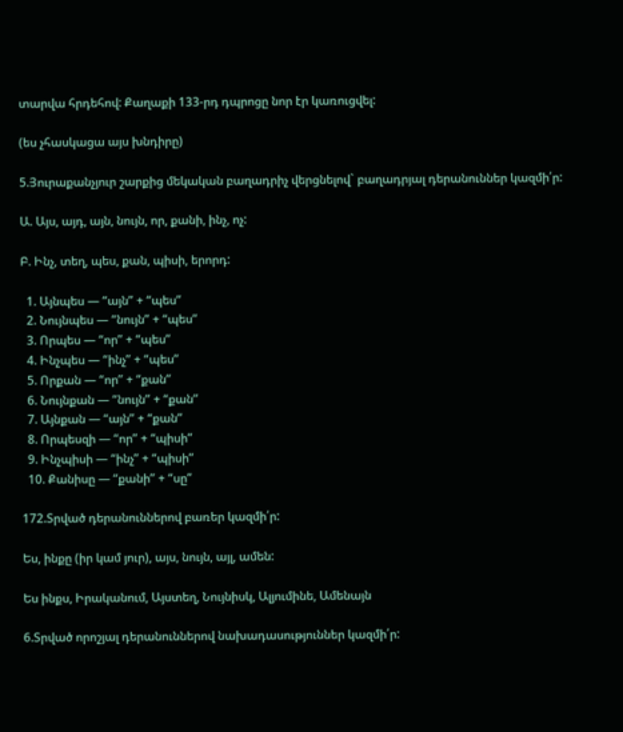տարվա հրդեհով: Քաղաքի 133-րդ դպրոցը նոր էր կառուցվել:

(ես չհասկացա այս խնդիրը)

5.Յուրաքանչյուր շարքից մեկական բաղադրիչ վերցնելով` բաղադրյալ դերանուններ կազմի՛ր:

Ա. Այս, այդ, այն, նույն, որ, քանի, ինչ, ոչ:

Բ. Ինչ, տեղ, պես, քան, պիսի, երորդ:

  1. Այնպես — “այն” + “պես”
  2. Նույնպես — “նույն” + “պես”
  3. Որպես — “որ” + “պես”
  4. Ինչպես — “ինչ” + “պես”
  5. Որքան — “որ” + “քան”
  6. Նույնքան — “նույն” + “քան”
  7. Այնքան — “այն” + “քան”
  8. Որպեսզի — “որ” + “պիսի”
  9. Ինչպիսի — “ինչ” + “պիսի”
  10. Քանիսը — “քանի” + “սը”

172.Տրված դերանուններով բառեր կազմի՛ր:

Ես, ինքը (իր կամ յուր), այս, նույն, այլ, ամեն:

Ես ինքս, Իրականում, Այստեղ, Նույնիսկ, Ալյումինե, Ամենայն

6.Տրված որոշյալ դերանուններով նախադասություններ կազմի՛ր: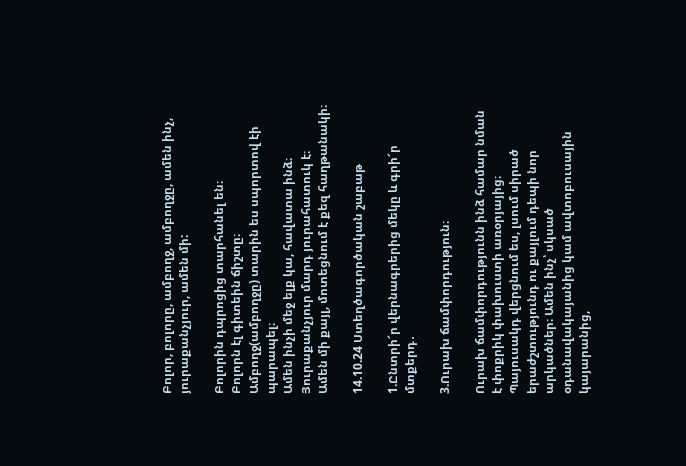Բոլոր, բոլորը, ամբողջ, ամբողջը, ամեն ինչ, յուրաքանչյուր, ամեն մի:

Բոլորին դպրոցից տարհանել են։
Բոլորն էլ գիտեին ճիշտը։
Ամբողջ(ամբողջը) տարին ես սպորտով էի պարապել։
Ամեն ինչի մեջ ելք կա, հավատա ինձ։
Յուրաքանչյուր մարդ յուրահատուկ է։
Ամեն մի քայլ, մոտեցնում է քեզ հաղթանակի։

14.10.24 Ստեղծագործական շաբաթ

1.Ընտրի՜ր վերնագրերից մեկը և գրի՜ր մտքերդ․

3.Ուրախ ճամփորդություն։

Ուրախ ճամփորդությունն ինձ համար նման է փոքրիկ փախուստի առօրյայից։ Պայուսակդ վերցնում ես, լսում սիրած երաժշտությունդ ու քայլում դեպի նոր արկածներ։ Ամեն ինչ՝ սկսած օդանավակայանից կամ ավտոբուսային կայարանից,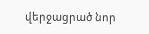վերջացրած նոր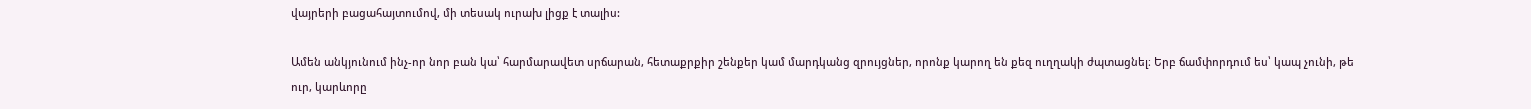վայրերի բացահայտումով, մի տեսակ ուրախ լիցք է տալիս:

Ամեն անկյունում ինչ-որ նոր բան կա՝ հարմարավետ սրճարան, հետաքրքիր շենքեր կամ մարդկանց զրույցներ, որոնք կարող են քեզ ուղղակի ժպտացնել։ Երբ ճամփորդում ես՝ կապ չունի, թե ուր, կարևորը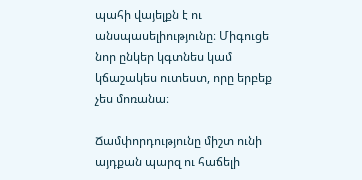պահի վայելքն է ու անսպասելիությունը։ Միգուցե նոր ընկեր կգտնես կամ կճաշակես ուտեստ, որը երբեք չես մոռանա։

Ճամփորդությունը միշտ ունի այդքան պարզ ու հաճելի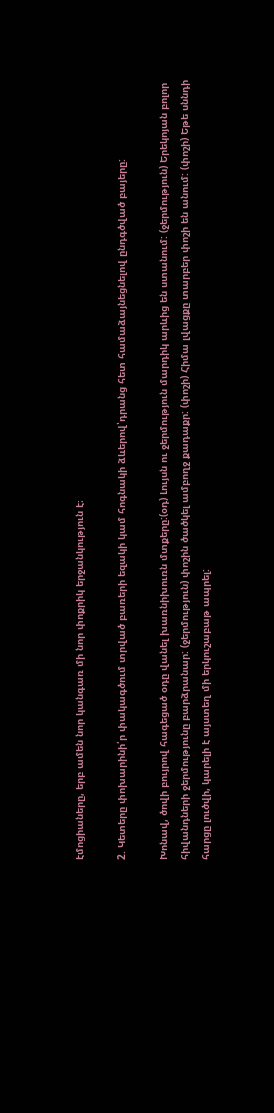էմոցիաները, երբ ամեն նոր կանգառ մի նոր փոքրիկ երջանկություն է։

2. Կետերը փոխարինի՛ր փակագծում տրված բառերի եզակի կամ հոգնակի ձևերով՝դրանց հետ համաձայնեցնելով ընդգծված բայերը:

Խոնավ, ծովի բույրով հագեցած օդը վանել խառնիխուռն մտքերը:(օդ) Լույսն ու ջերմություն մարդիկ արևից են ստանում: (ջերմություն) Երեկոյան բոլոր հիվանդների ջերմությունը բարձրանար: (ջերմություն) փոշին ծածկել ամբողջ քադաքր: (փոշի) Հիմա լվացքը տարբեր փոշի են անում: (փոշի) Եթե սննդի հարցը լուծվի, կարելի է այստեղ մի երկուշաբաթ ապրել: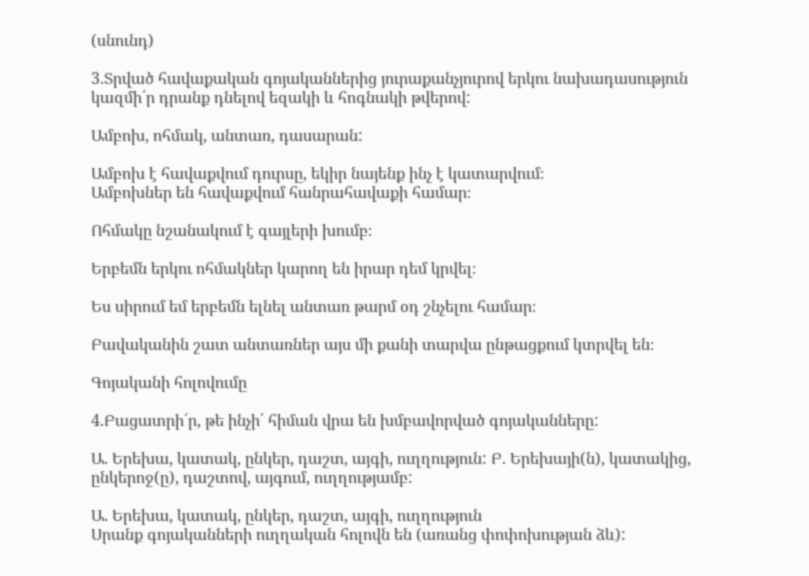(սնունդ)

3.Տրված հավաքական գոյականներից յուրաքանչյուրով երկու նախադասություն կազմի՛ր դրանք դնելով եզակի և հոգնակի թվերով:

Ամբոխ, ոհմակ, անտառ, դասարան:

Ամբոխ է հավաքվում դուրսը, եկիր նայենք ինչ է կատարվում։
Ամբոխներ են հավաքվում հանրահավաքի համար։

Ոհմակը նշանակում է գայլերի խումբ։

Երբեմն երկու ոհմակներ կարող են իրար դեմ կրվել։

Ես սիրում եմ երբեմն ելնել անտառ թարմ օդ շնչելու համար։

Բավականին շատ անտառներ այս մի քանի տարվա ընթացքում կտրվել են։

Գոյականի հոլովումը

4.Բացատրի´ր, թե ինչի՛ հիման վրա են խմբավորված գոյականները:

Ա. Երեխա, կատակ, ընկեր, դաշտ, այգի, ուղղություն: Բ. Երեխայի(ն), կատակից, ընկերոջ(ը), դաշտով, այգում, ուղղությամբ:

Ա. Երեխա, կատակ, ընկեր, դաշտ, այգի, ուղղություն
Սրանք գոյականների ուղղական հոլովն են (առանց փոփոխության ձև):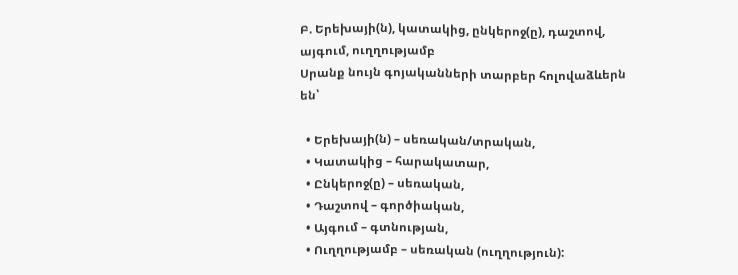Բ. Երեխայի(ն), կատակից, ընկերոջ(ը), դաշտով, այգում, ուղղությամբ
Սրանք նույն գոյականների տարբեր հոլովաձևերն են՝

  • Երեխայի(ն) – սեռական/տրական,
  • Կատակից – հարակատար,
  • Ընկերոջ(ը) – սեռական,
  • Դաշտով – գործիական,
  • Այգում – գտնության,
  • Ուղղությամբ – սեռական (ուղղություն):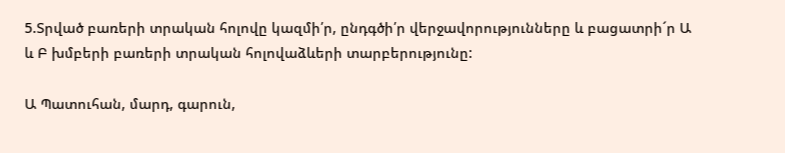5.Տրված բառերի տրական հոլովը կազմի՛ր, ընդգծի՛ր վերջավորությունները և բացատրի´ր Ա և Բ խմբերի բառերի տրական հոլովաձևերի տարբերությունը:

Ա Պատուհան, մարդ, գարուն,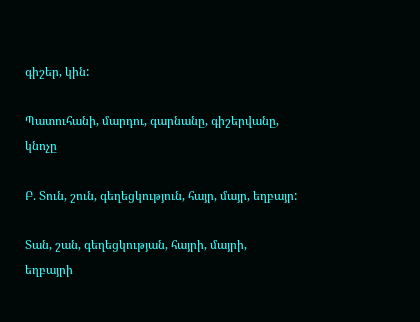գիշեր, կին:

Պատուհանի, մարդու, գարնանը, գիշերվանը, կնոչը

Բ. Տուն, շուն, գեղեցկություն, հայր, մայր, եղբայր:

Տան, շան, գեղեցկության, հայրի, մայրի, եղբայրի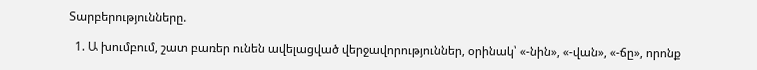Տարբերությունները.

  1. Ա խումբում, շատ բառեր ունեն ավելացված վերջավորություններ, օրինակ՝ «-նին», «-վան», «-ճը», որոնք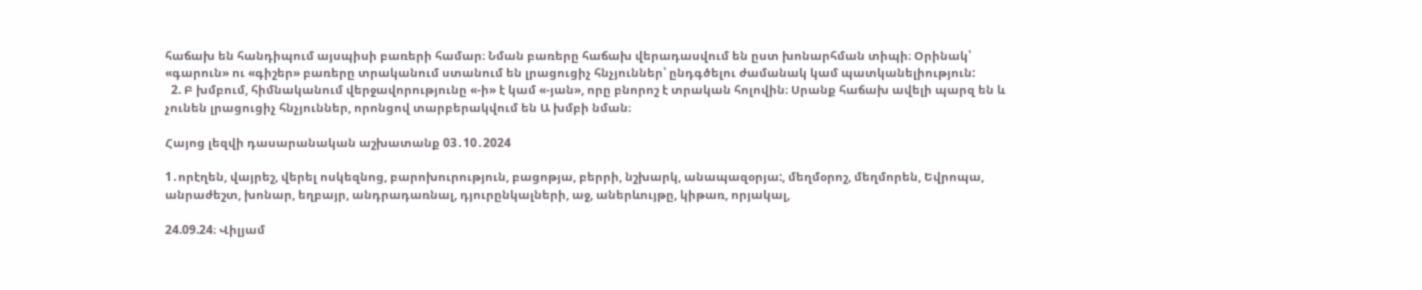հաճախ են հանդիպում այսպիսի բառերի համար։ Նման բառերը հաճախ վերադասվում են ըստ խոնարհման տիպի։ Օրինակ՝ «գարուն» ու «գիշեր» բառերը տրականում ստանում են լրացուցիչ հնչյուններ՝ ընդգծելու ժամանակ կամ պատկանելիություն:
  2. Բ խմբում, հիմնականում վերջավորությունը «-ի» է կամ «-յան», որը բնորոշ է տրական հոլովին։ Սրանք հաճախ ավելի պարզ են և չունեն լրացուցիչ հնչյուններ, որոնցով տարբերակվում են Ա խմբի նման։

Հայոց լեզվի դասարանական աշխատանք 03․10․2024

1․որէղեն, վայրեշ, վերել ոսկեզնոց, բարոխուրություն, բացոթյա, բերրի, նշխարկ, անապազօրյա:, մեղմօրոշ, մեղմորեն, Եվրոպա, անրաժեշտ, խոնար, եղբայր, անդրադառնալ, դյուրընկալների, աջ, աներևույթը, կիթառ, որյակալ,

24.09.24։ Վիլյամ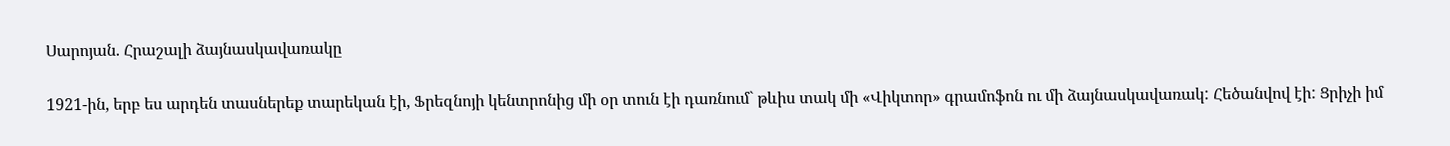Սարոյան. Հրաշալի ձայնասկավառակը

1921-ին, երբ ես արդեն տասներեք տարեկան էի, Ֆրեզնոյի կենտրոնից մի օր տուն էի դառնում` թևիս տակ մի «Վիկտոր» գրամոֆոն ու մի ձայնասկավառակ: Հեծանվով էի: Ցրիչի իմ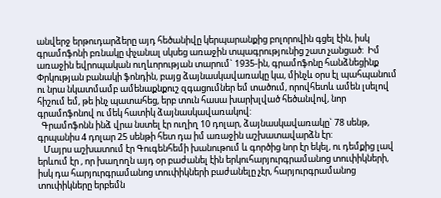անվերջ երթուդարձերը այդ հեծանիվը կերպարանքից բոլորովին գցել էին, իսկ գրամոֆոնի բռնակը փչանալ սկսեց առաջին տպագրությունից շատ չանցած:  Իմ առաջին եվրոպական ուղևորության տարում` 1935-ին, գրամոֆոնը հանձնեցինք Փրկության բանակի ֆոնդին, բայց ձայնասկավառակը կա, մինչև օրս էլ պահպանում ու նրա նկատմամբ ամենաքնքուշ զգացումներ եմ տածում, որովհետև ամեն լսելով հիշում եմ, թե ինչ պատահեց, երբ տուն հասա խարխլված հեծանվով, նոր գրամոֆոնով ու մեկ հատիկ ձայնասկավառակով:
  Գրամոֆոնն ինձ վրա նստել էր ուղիղ 10 դոլար, ձայնասկավառակը` 78 սենթ, գրպանիս 4 դոլար 25 սենթի հետ դա իմ առաջին աշխատավարձն էր:
   Մայրս աշխատում էր Գուգենհեմի խանութում և գործից նոր էր եկել, ու դեմքից լավ երևում էր , որ խաղողն այդ օր բաժանել էին երկուհարյուրգրամանոց տուփիկների, իսկ դա հարյուրգրամանոց տուփիկների բաժանելը չէր, հարյուրգրամանոց տուփիկները երբեմն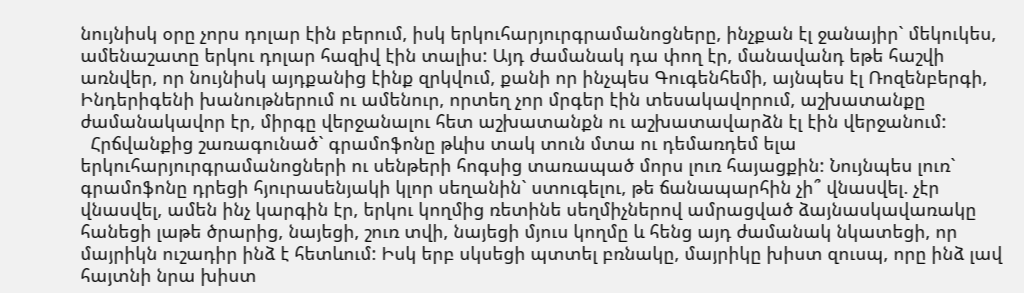նույնիսկ օրը չորս դոլար էին բերում, իսկ երկուհարյուրգրամանոցները, ինչքան էլ ջանայիր` մեկուկես, ամենաշատը երկու դոլար հազիվ էին տալիս: Այդ ժամանակ դա փող էր, մանավանդ եթե հաշվի առնվեր, որ նույնիսկ այդքանից էինք զրկվում, քանի որ ինչպես Գուգենհեմի, այնպես էլ Ռոզենբերգի, Ինդերիգենի խանութներում ու ամենուր, որտեղ չոր մրգեր էին տեսակավորում, աշխատանքը ժամանակավոր էր, միրգը վերջանալու հետ աշխատանքն ու աշխատավարձն էլ էին վերջանում:
  Հրճվանքից շառագունած` գրամոֆոնը թևիս տակ տուն մտա ու դեմառդեմ ելա երկուհարյուրգրամանոցների ու սենթերի հոգսից տառապած մորս լուռ հայացքին: Նույնպես լուռ` գրամոֆոնը դրեցի հյուրասենյակի կլոր սեղանին` ստուգելու, թե ճանապարհին չի՞ վնասվել. չէր վնասվել, ամեն ինչ կարգին էր, երկու կողմից ռետինե սեղմիչներով ամրացված ձայնասկավառակը հանեցի լաթե ծրարից, նայեցի, շուռ տվի, նայեցի մյուս կողմը և հենց այդ ժամանակ նկատեցի, որ մայրիկն ուշադիր ինձ է հետևում: Իսկ երբ սկսեցի պտտել բռնակը, մայրիկը խիստ զուսպ, որը ինձ լավ հայտնի նրա խիստ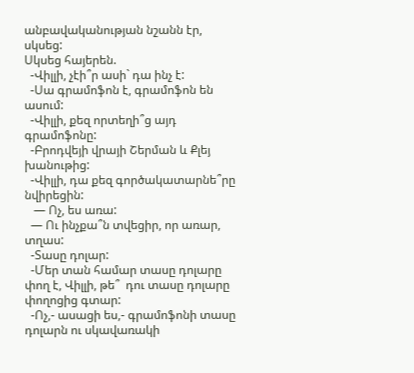անբավականության նշանն էր, սկսեց:
Սկսեց հայերեն.
  -Վիլլի, չէի՞ր ասի` դա ինչ է:
  -Սա գրամոֆոն է, գրամոֆոն են ասում:
  -Վիլլի, քեզ որտեղի՞ց այդ գրամոֆոնը:
  -Բրոդվեյի վրայի Շերման և Քլեյ խանութից:
  -Վիլլի, դա քեզ գործակատարնե՞րը նվիրեցին:
   — Ոչ, ես առա:
  — Ու ինչքա՞ն տվեցիր, որ առար, տղաս:
  -Տասը դոլար:
  -Մեր տան համար տասը դոլարը փող է, Վիլլի, թե՞  դու տասը դոլարը փողոցից գտար:
  -Ոչ,- ասացի ես,- գրամոֆոնի տասը դոլարն ու սկավառակի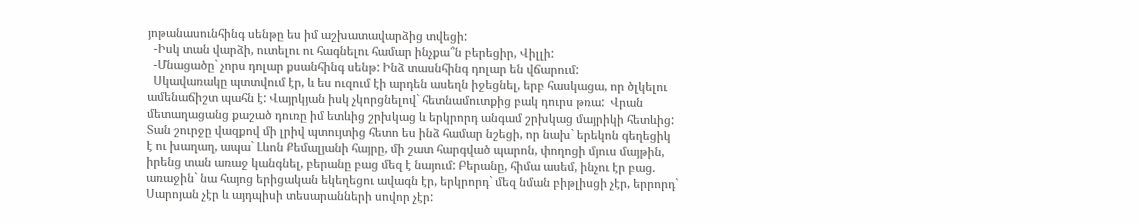յոթանասունհինգ սենթը ես իմ աշխատավարձից տվեցի:
  -Իսկ տան վարձի, ուտելու ու հագնելու համար ինչքա՞ն բերեցիր, Վիլլի:
  -Մնացածը` չորս դոլար քսանհինգ սենթ: Ինձ տասնհինգ դոլար են վճարում:
  Սկավառակը պտտվում էր, և ես ուզում էի արդեն ասեղն իջեցնել, երբ հասկացա, որ ծլկելու ամենաճիշտ պահն է: Վայրկյան իսկ չկորցնելով` հետնամուտքից բակ դուրս թռա:  Վրան մետաղացանց քաշած դուռը իմ ետևից շրխկաց և երկրորդ անգամ շրխկաց մայրիկի հետևից: Տան շուրջը վազքով մի լրիվ պտույտից հետո ես ինձ համար նշեցի, որ նախ` երեկոն գեղեցիկ է ու խաղաղ, ապա` Լևոն Քեմալյանի հայրը, մի շատ հարգված պարոն, փողոցի մյուս մայթին, իրենց տան առաջ կանգնել, բերանը բաց մեզ է նայում: Բերանը, հիմա ասեմ, ինչու էր բաց. առաջին` նա հայոց երիցական եկեղեցու ավագն էր, երկրորդ` մեզ նման բիթլիսցի չէր, երրորդ` Սարոյան չէր և այդպիսի տեսարանների սովոր չէր: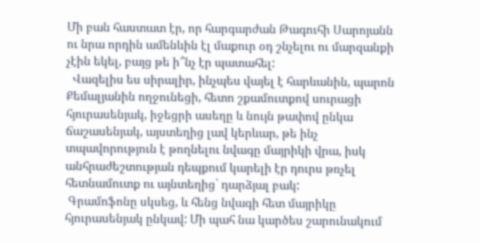Մի բան հաստատ էր, որ հարգարժան Թագուհի Սարոյանն ու նրա որդին ամենևին էլ մաքուր օդ շնչելու ու մարզանքի չէին եկել, բայց թե ի՞նչ էր պատահել:
  Վազելիս ես սիրալիր, ինչպես վայել է հարևանին, պարոն Քեմալյանին ողջունեցի, հետո շքամուտքով սուրացի հյուրասենյակ, իջեցրի ասեղը և նույն թափով ընկա ճաշասենյակ, այստեղից լավ կերևար, թե ինչ տպավորություն է թողնելու նվագը մայրիկի վրա, իսկ անհրաժեշտության դեպքում կարելի էր դուրս թռչել հետնամուտք ու այնտեղից` դարձյալ բակ:
 Գրամոֆոնը սկսեց, և հենց նվագի հետ մայրիկը հյուրասենյակ ընկավ: Մի պահ նա կարծես շարունակում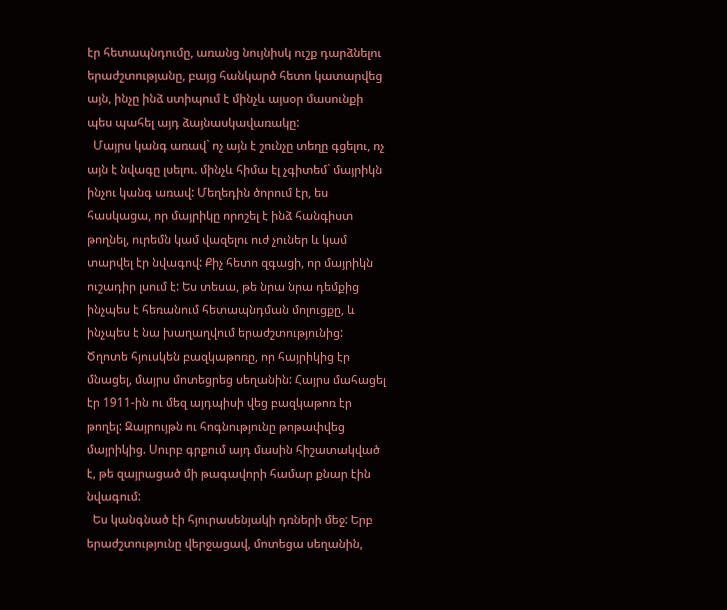էր հետապնդումը, առանց նույնիսկ ուշք դարձնելու երաժշտությանը, բայց հանկարծ հետո կատարվեց այն, ինչը ինձ ստիպում է մինչև այսօր մասունքի պես պահել այդ ձայնասկավառակը:
  Մայրս կանգ առավ` ոչ այն է շունչը տեղը գցելու, ոչ այն է նվագը լսելու. մինչև հիմա էլ չգիտեմ` մայրիկն ինչու կանգ առավ: Մեղեդին ծորում էր, ես հասկացա, որ մայրիկը որոշել է ինձ հանգիստ թողնել, ուրեմն կամ վազելու ուժ չուներ և կամ տարվել էր նվագով: Քիչ հետո զգացի, որ մայրիկն ուշադիր լսում է: Ես տեսա, թե նրա նրա դեմքից ինչպես է հեռանում հետապնդման մոլուցքը, և ինչպես է նա խաղաղվում երաժշտությունից: Ծղոտե հյուսկեն բազկաթոռը, որ հայրիկից էր մնացել, մայրս մոտեցրեց սեղանին: Հայրս մահացել էր 1911-ին ու մեզ այդպիսի վեց բազկաթոռ էր թողել: Զայրույթն ու հոգնությունը թոթափվեց մայրիկից. Սուրբ գրքում այդ մասին հիշատակված է, թե զայրացած մի թագավորի համար քնար էին նվագում:
  Ես կանգնած էի հյուրասենյակի դռների մեջ: Երբ երաժշտությունը վերջացավ, մոտեցա սեղանին,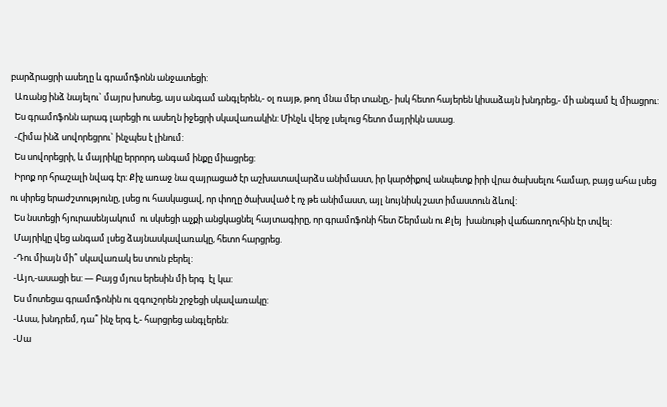բարձրացրի ասեղը և գրամոֆոնն անջատեցի:
  Առանց ինձ նայելու` մայրս խոսեց, այս անգամ անգլերեն,- օլ ռայթ, թող մնա մեր տանը,- իսկ հետո հայերեն կիսաձայն խնդրեց,- մի անգամ էլ միացրու:
  Ես գրամոֆոնն արագ լարեցի ու ասեղն իջեցրի սկավառակին: Մինչև վերջ լսելուց հետո մայրիկն ասաց.
  -Հիմա ինձ սովորեցրու` ինչպես է լինում:
  Ես սովորեցրի, և մայրիկը երրորդ անգամ ինքը միացրեց:
  Իրոք որ հրաշալի նվագ էր: Քիչ առաջ նա զայրացած էր աշխատավարձս անիմաստ, իր կարծիքով անպետք իրի վրա ծախսելու համար, բայց ահա լսեց ու սիրեց երաժշտությունը, լսեց ու հասկացավ, որ փողը ծախսված է ոչ թե անիմաստ, այլ նույնիսկ շատ իմաստուն ձևով:
  Ես նստեցի հյուրասենյակում  ու սկսեցի աչքի անցկացնել հայտագիրը, որ գրամոֆոնի հետ Շերման ու Քլեյ  խանութի վաճառողուհին էր տվել:
  Մայրիկը վեց անգամ լսեց ձայնասկավառակը, հետո հարցրեց.
  -Դու միայն մի՞ սկավառակ ես տուն բերել:
  -Այո,-ասացի ես: — Բայց մյուս երեսին մի երգ  էլ կա:
  Ես մոտեցա գրամոֆոնին ու զգուշորեն շրջեցի սկավառակը:
  -Ասա, խնդրեմ, դա՞ ինչ երգ է,- հարցրեց անգլերեն:
  -Սա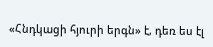«Հնդկացի հյուրի երգն» է, դեռ ես էլ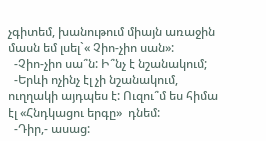չգիտեմ, խանութում միայն առաջին մասն եմ լսել`« Չիո-չիո սան»:
  -Չիո-չիո սա՞ն: Ի՞նչ է նշանակում;
  -Երևի ոչինչ էլ չի նշանակում, ուղղակի այդպես է: Ուզու՞մ ես հիմա էլ «Հնդկացու երգը»  դնեմ:
  -Դիր,- ասաց: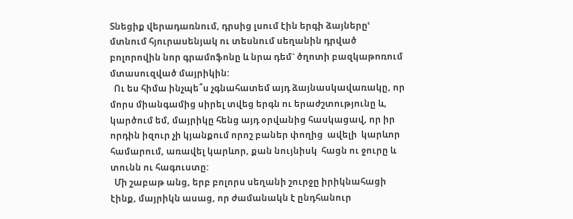Տնեցիք վերադառնում, դրսից լսում էին երգի ձայներըՙ մտնում հյուրասենյակ ու տեսնում սեղանին դրված բոլորովին նոր գրամոֆոնը և նրա դեմ` ծղոտի բազկաթոռում մտասուզված մայրիկին:
  Ու ես հիմա ինչպե՞ս չգնահատեմ այդ ձայնասկավառակը, որ մորս միանգամից սիրել տվեց երգն ու երաժշտությունը և, կարծում եմ, մայրիկը հենց այդ օրվանից հասկացավ, որ իր որդին իզուր չի կյանքում որոշ բաներ փողից  ավելի  կարևոր համարում, առավել կարևոր, քան նույնիսկ  հացն ու ջուրը և տունն ու հագուստը:
  Մի շաբաթ անց, երբ բոլորս սեղանի շուրջը իրիկնահացի էինք, մայրիկն ասաց, որ ժամանակն է ընդհանուր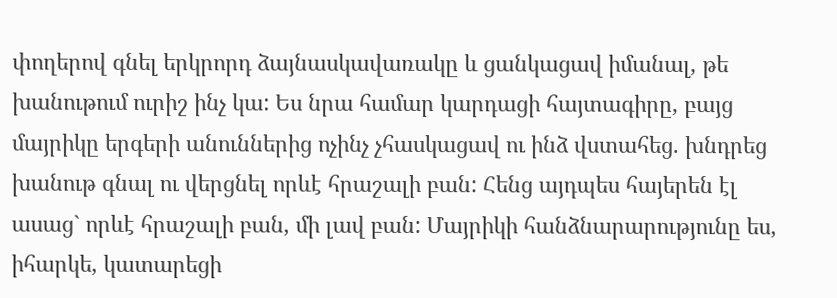փողերով գնել երկրորդ ձայնասկավառակը և ցանկացավ իմանալ, թե խանութում ուրիշ ինչ կա: Ես նրա համար կարդացի հայտագիրը, բայց մայրիկը երգերի անուններից ոչինչ չհասկացավ ու ինձ վստահեց. խնդրեց խանութ գնալ ու վերցնել որևէ հրաշալի բան: Հենց այդպես հայերեն էլ ասաց` որևէ հրաշալի բան, մի լավ բան: Մայրիկի հանձնարարությունը ես, իհարկե, կատարեցի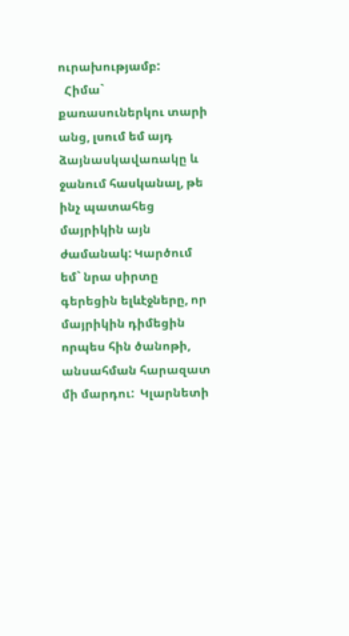ուրախությամբ:
  Հիմա` քառասուներկու տարի անց, լսում եմ այդ ձայնասկավառակը և ջանում հասկանալ, թե ինչ պատահեց  մայրիկին այն ժամանակ: Կարծում եմ` նրա սիրտը գերեցին ելևէջները, որ մայրիկին դիմեցին որպես հին ծանոթի, անսահման հարազատ մի մարդու:  Կլարնետի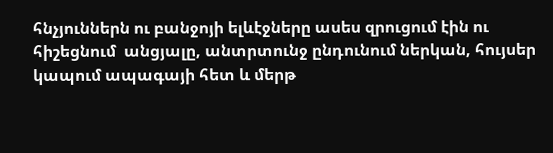հնչյուններն ու բանջոյի ելևէջները ասես զրուցում էին ու հիշեցնում  անցյալը, անտրտունջ ընդունում ներկան, հույսեր կապում ապագայի հետ և մերթ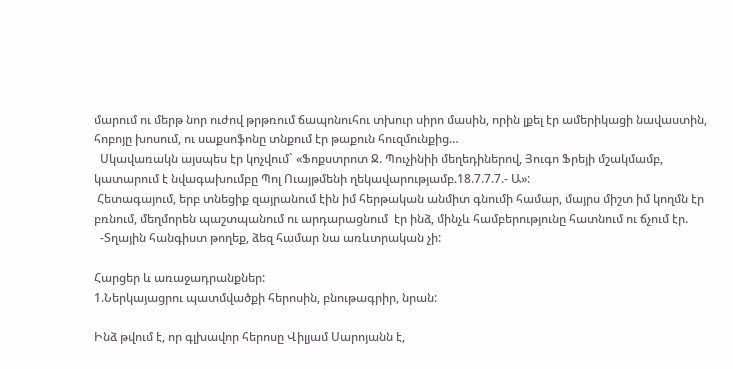մարում ու մերթ նոր ուժով թրթռում ճապոնուհու տխուր սիրո մասին, որին լքել էր ամերիկացի նավաստին, հոբոյը խոսում, ու սաքսոֆոնը տնքում էր թաքուն հուզմունքից…
  Սկավառակն այսպես էր կոչվում` «Ֆոքստրոտ Ջ. Պուչինիի մեղեդիներով, Յուգո Ֆրեյի մշակմամբ, կատարում է նվագախումբը Պոլ Ուայթմենի ղեկավարությամբ.18.7.7.7.- Ա»:
 Հետագայում, երբ տնեցիք զայրանում էին իմ հերթական անմիտ գնումի համար, մայրս միշտ իմ կողմն էր բռնում, մեղմորեն պաշտպանում ու արդարացնում  էր ինձ, մինչև համբերությունը հատնում ու ճչում էր.
  -Տղային հանգիստ թողեք, ձեզ համար նա առևտրական չի:

Հարցեր և առաջադրանքներ:
1.Ներկայացրու պատմվածքի հերոսին, բնութագրիր, նրան:

Ինձ թվում է, որ գլխավոր հերոսը Վիլյամ Սարոյանն է,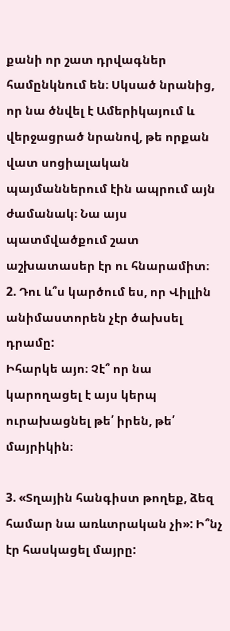քանի որ շատ դրվագներ համընկնում են։ Սկսած նրանից, որ նա ծնվել է Ամերիկայում և վերջացրած նրանով, թե որքան վատ սոցիալական պայմաններում էին ապրում այն ժամանակ։ Նա այս պատմվածքում շատ աշխատասեր էր ու հնարամիտ։
2. Դու և՞ս կարծում ես, որ Վիլլին անիմաստորեն չէր ծախսել դրամը:
Իհարկե այո։ Չէ՞ որ նա կարողացել է այս կերպ ուրախացնել թե՛ իրեն, թե՛ մայրիկին։

3. «Տղային հանգիստ թողեք, ձեզ համար նա առևտրական չի»: Ի՞նչ էր հասկացել մայրը: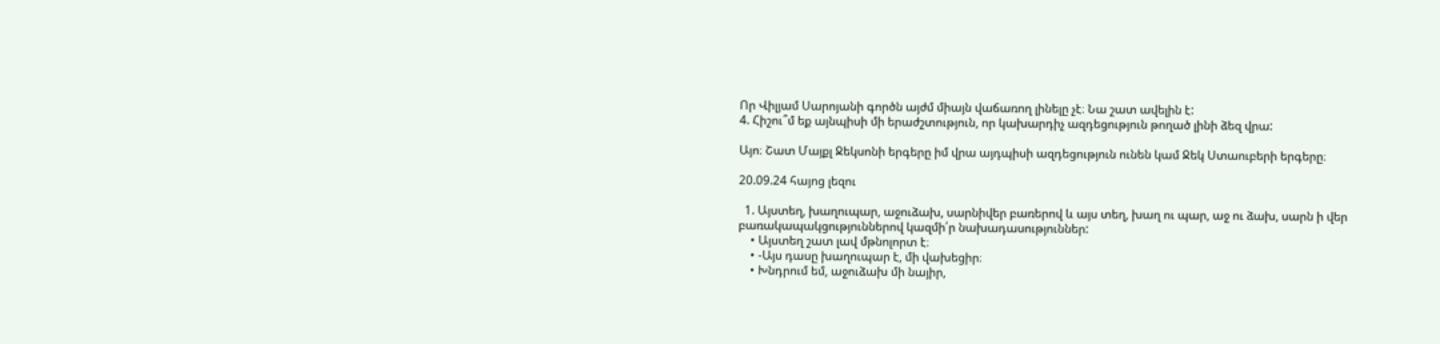Որ Վիլյամ Սարոյանի գործն այժմ միայն վաճառող լինելը չէ։ Նա շատ ավելին է:
4. Հիշու՞մ եք այնպիսի մի երաժշտություն, որ կախարդիչ ազդեցություն թողած լինի ձեզ վրա:

Այո։ Շատ Մայքլ Ջեկսոնի երգերը իմ վրա այդպիսի ազդեցություն ունեն կամ Ջեկ Ստաուբերի երգերը։

20.09.24 հայոց լեզու

  1. Այստեղ, խաղուպար, աջուձախ, սարնիվեր բառերով և այս տեղ, խաղ ու պար, աջ ու ձախ, սարն ի վեր բառակապակցություններով կազմի՛ր նախադասություններ:
    • Այստեղ շատ լավ մթնոլորտ է։
    • -Այս դասը խաղուպար է, մի վախեցիր։
    • Խնդրում եմ, աջուձախ մի նայիր,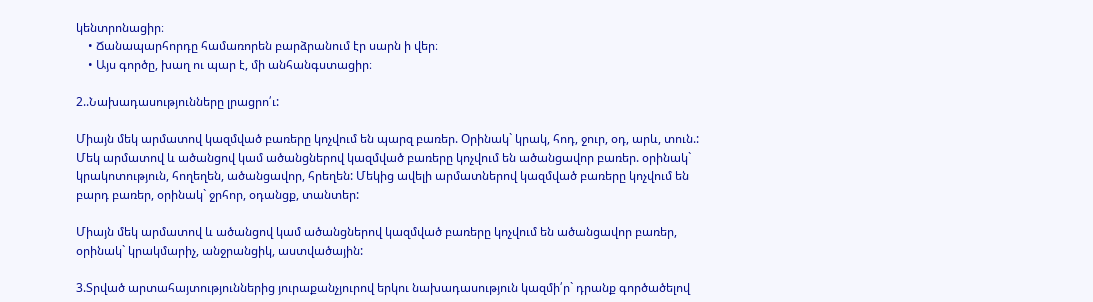կենտրոնացիր։
    • Ճանապարհորդը համառորեն բարձրանում էր սարն ի վեր։
    • Այս գործը, խաղ ու պար է, մի անհանգստացիր։

2..Նախադասությունները լրացրո՛ւ:

Միայն մեկ արմատով կազմված բառերը կոչվում են պարզ բառեր. Օրինակ` կրակ, հոդ, ջուր, օդ, արև, տուն.: Մեկ արմատով և ածանցով կամ ածանցներով կազմված բառերը կոչվում են ածանցավոր բառեր. օրինակ` կրակոտություն, հողեղեն, ածանցավոր, հրեղեն: Մեկից ավելի արմատներով կազմված բառերը կոչվում են բարդ բառեր, օրինակ` ջրհոր, օդանցք, տանտեր:

Միայն մեկ արմատով և ածանցով կամ ածանցներով կազմված բառերը կոչվում են ածանցավոր բառեր, օրինակ` կրակմարիչ, անջրանցիկ, աստվածային:

3.Տրված արտահայտություններից յուրաքանչյուրով երկու նախադասություն կազմի՛ր` դրանք գործածելով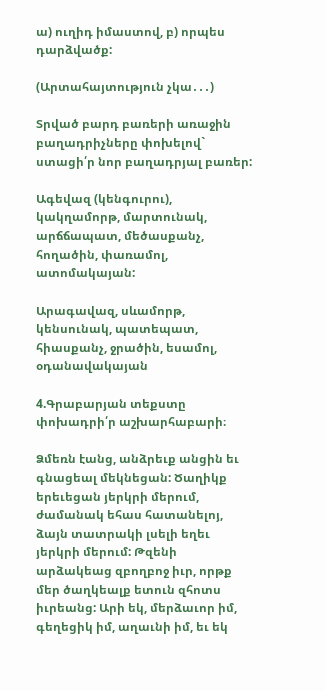ա) ուղիդ իմաստով, բ) որպես դարձվածք:

(Արտահայտություն չկա․․․)

Տրված բարդ բառերի առաջին բաղադրիչները փոխելով` ստացի՛ր նոր բաղադրյալ բառեր:

Ագեվազ (կենգուրու), կակղամորթ, մարտունակ, արճճապատ, մեծասքանչ, հողածին, փառամոլ, ատոմակայան:

Արագավազ, սևամորթ, կենսունակ, պատեպատ, հիասքանչ, ջրածին, եսամոլ, օդանավակայան

4.Գրաբարյան տեքստը փոխադրի՛ր աշխարհաբարի։

Ձմեռն էանց, անձրեւք անցին եւ գնացեալ մեկնեցան: Ծաղիկք երեւեցան յերկրի մերում, ժամանակ եհաս հատանելոյ, ձայն տատրակի լսելի եղեւ յերկրի մերում: Թզենի արձակեաց զբողբոջ իւր, որթք մեր ծաղկեալք ետուն զհոտս իւրեանց: Արի եկ, մերձաւոր իմ, գեղեցիկ իմ, աղաւնի իմ, եւ եկ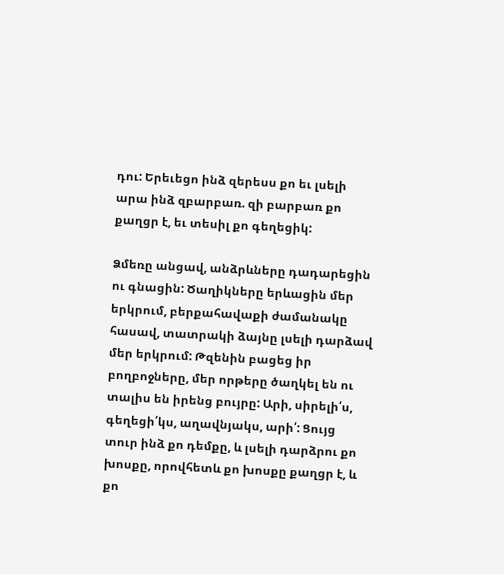դու: Երեւեցո ինձ զերեսս քո եւ լսելի արա ինձ զբարբառ. զի բարբառ քո քաղցր է, եւ տեսիլ քո գեղեցիկ:

Ձմեռը անցավ, անձրևները դադարեցին ու գնացին: Ծաղիկները երևացին մեր երկրում, բերքահավաքի ժամանակը հասավ, տատրակի ձայնը լսելի դարձավ մեր երկրում: Թզենին բացեց իր բողբոջները, մեր որթերը ծաղկել են ու տալիս են իրենց բույրը: Արի, սիրելի՛ս, գեղեցի՛կս, աղավնյակս, արի՛: Ցույց տուր ինձ քո դեմքը, և լսելի դարձրու քո խոսքը, որովհետև քո խոսքը քաղցր է, և քո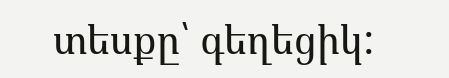տեսքը՝ գեղեցիկ: